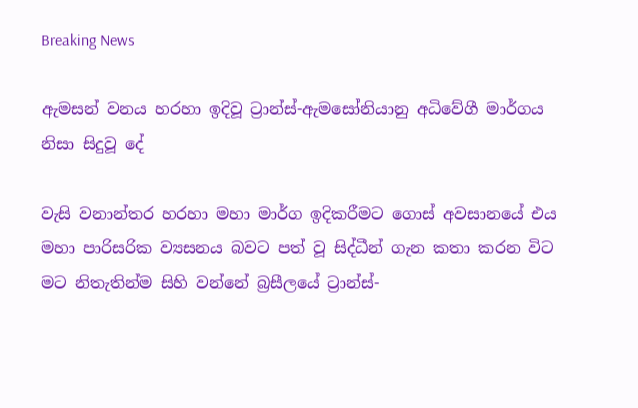Breaking News

ඇමසන් වනය හරහා ඉදිවූ ට්‍රාන්ස්-ඇමසෝනියානු අධිවේගී මාර්ගය නිසා සිදුවූ දේ

වැසි වනාන්තර හරහා මහා මාර්ග ඉදිකරීමට ගොස් අවසානයේ එය මහා පාරිසරික ව්‍යසනය බවට පත් වූ සිද්ධීන් ගැන කතා කරන විට මට නිතැතින්ම සිහි වන්නේ බ්‍රසීලයේ ට්‍රාන්ස්-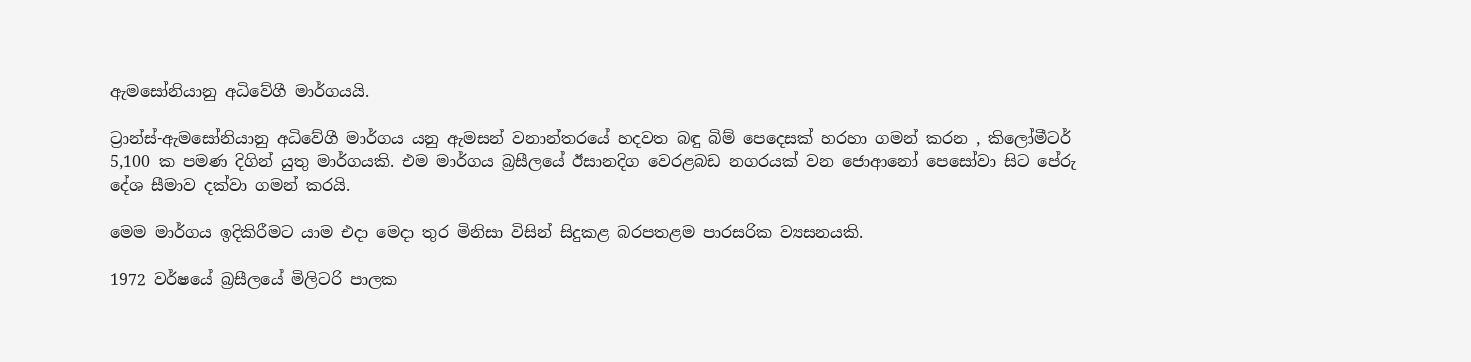ඇමසෝනියානු අධිවේගී මාර්ගයයි.

ට්‍රාන්ස්-ඇමසෝනියානු අධිවේගී මාර්ගය යනු ඇමසන් වනාන්තරයේ හදවත බඳු බිම් පෙදෙසක් හරහා ගමන් කරන , කිලෝමීටර් 5,100 ක පමණ දිගින් යුතු මාර්ගයකි. එම මාර්ගය බ්‍රසීලයේ ඊසානදිග වෙරළබඩ නගරයක් වන ජොආනෝ පෙසෝවා සිට පේරු දේශ සීමාව දක්වා ගමන් කරයි.

මෙම මාර්ගය ඉදිකිරීමට යාම එදා මෙදා තුර මිනිසා විසින් සිදුකළ බරපතළම පාරසරික ව්‍යසනයකි.

1972 වර්ෂයේ බ්‍රසීලයේ මිලිටරි පාලක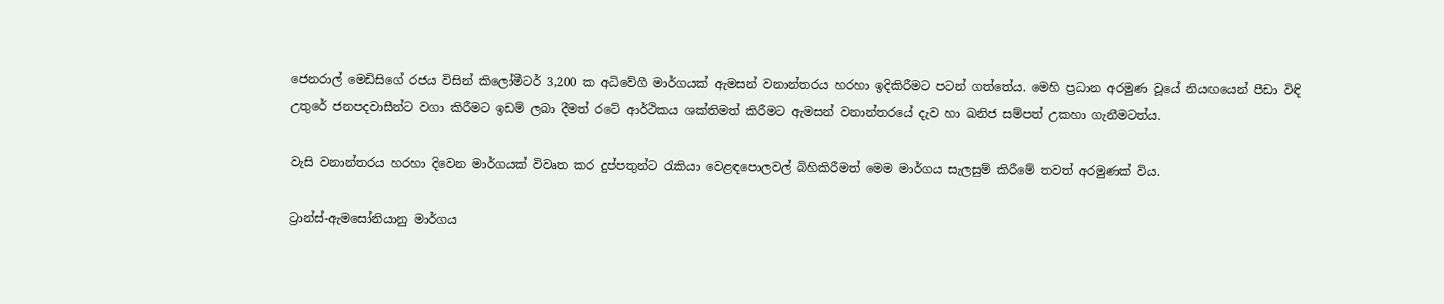ජෙනරාල් මෙඩිසිගේ රජය විසින් කිලෝමීටර් 3,200 ක අධිවේගී මාර්ගයක් ඇමසන් වනාන්තරය හරහා ඉදිකිරීමට පටන් ගත්තේය. මෙහි ප්‍රධාන අරමුණ වූයේ නියඟයෙන් පීඩා විඳි උතුරේ ජනපදවාසීන්ට වගා කිරීමට ඉඩම් ලබා දීමත් රටේ ආර්ථිකය ශක්තිමත් කිරීමට ඇමසන් වනාන්තරයේ දැව හා ඛනිජ සම්පත් උකහා ගැනීමටත්ය.

වැසි වනාන්තරය හරහා දිවෙන මාර්ගයක් විවෘත කර දුප්පතුන්ට රැකියා වෙළඳපොලවල් බිහිකිරීමත් මෙම මාර්ගය සැලසුම් කිරීමේ තවත් අරමුණක් විය.

ට්‍රාන්ස්-ඇමසෝනියානු මාර්ගය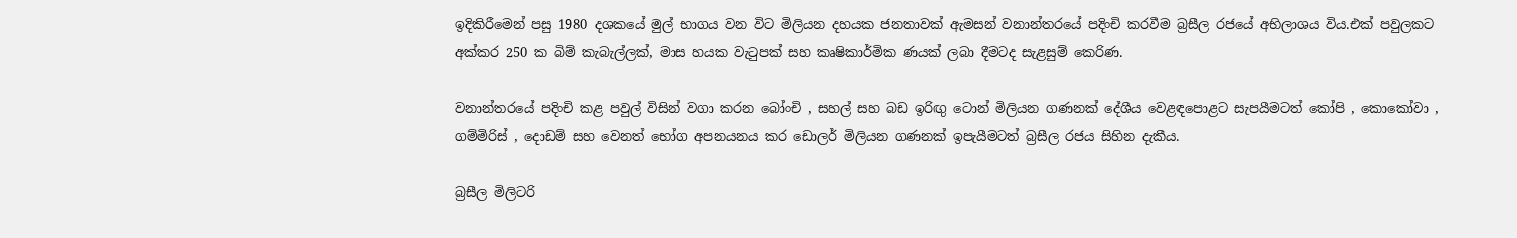ඉදිකිරීමෙන් පසු 1980 දශකයේ මුල් භාගය වන විට මිලියන දහයක ජනතාවක් ඇමසන් වනාන්තරයේ පදිංචි කරවීම බ්‍රසීල රජයේ අභිලාශය විය.එක් පවුලකට අක්කර 250 ක බිම් කැබැල්ලක්, මාස හයක වැටුපක් සහ කෘෂිකාර්මික ණයක් ලබා දීමටද සැළසුම් කෙරිණ.

වනාන්තරයේ පදිංචි කළ පවුල් විසින් වගා කරන බෝංචි , සහල් සහ බඩ ඉරිඟු ටොන් මිලියන ගණනක් දේශීය වෙළඳපොළට සැපයීමටත් කෝපි , කොකෝවා , ගම්මිරිස් , දොඩම් සහ වෙනත් භෝග අපනයනය කර ඩොලර් මිලියන ගණනක් ඉපැයීමටත් බ්‍රසීල රජය සිහින දැකීය.

බ්‍රසීල මිලිටරි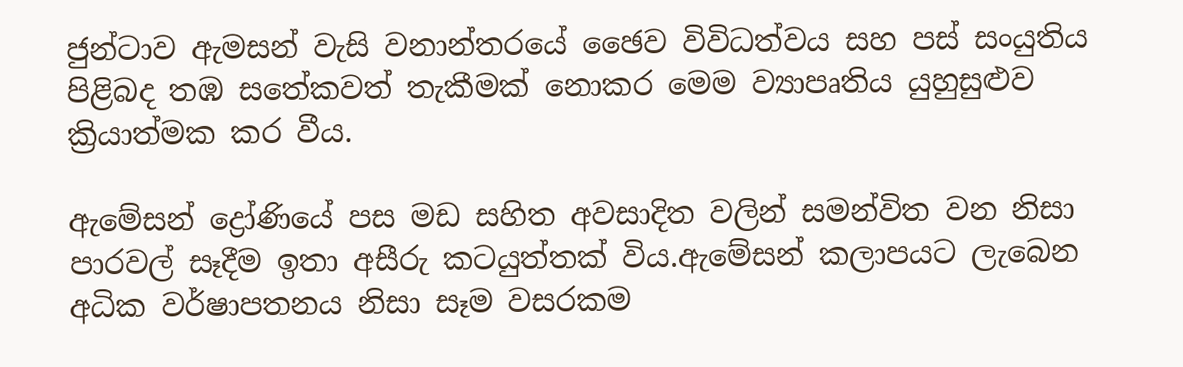ජුන්ටාව ඇමසන් වැසි වනාන්තරයේ ඡෛව විවිධත්වය සහ පස් සංයුතිය පිළිබද තඹ සතේකවත් තැකීමක් නොකර මෙම ව්‍යාපෘතිය යුහුසුළුව ක්‍රියාත්මක කර වීය.

ඇමේසන් ද්‍රෝණියේ පස මඩ සහිත අවසාදිත වලින් සමන්විත වන නිසා පාරවල් සෑදීම ඉතා අසීරු කටයුත්තක් විය.ඇමේසන් කලාපයට ලැබෙන අධික වර්ෂාපතනය නිසා සෑම වසරකම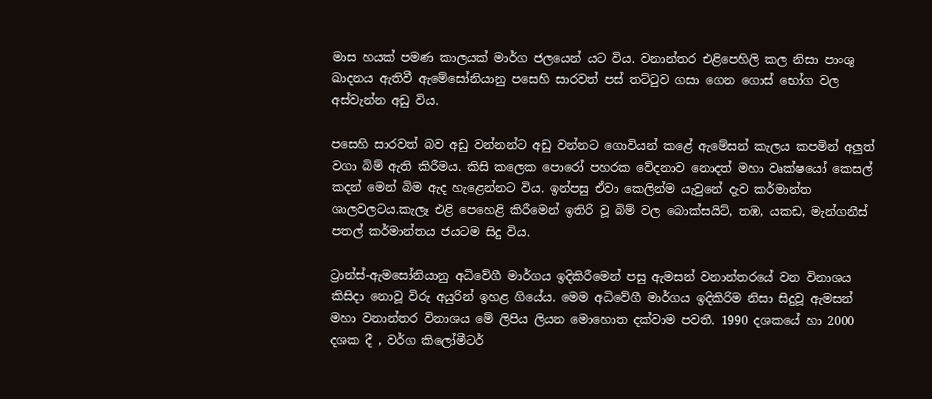මාස හයක් පමණ කාලයක් මාර්ග ජලයෙන් යට විය. වනාන්තර එළිපෙහිලි කල නිසා පාංශු ඛාදනය ඇතිවී ඇමේසෝනියානු පසෙහි සාරවත් පස් තට්ටුව ගසා ගෙන ගොස් භෝග වල අස්වැන්න අඩු විය.

පසෙහි සාරවත් බව අඩු වන්නන්ට අඩු වන්නට ගොවියන් කළේ ඇමේසන් කැලය කපමින් අලුත් වගා බිම් ඇති කිරීමය. කිසි කලෙක පොරෝ පහරක වේදනාව නොදත් මහා වෘක්ෂයෝ කෙසල් කදන් මෙන් බිම ඇද හැළෙන්නට විය. ඉන්පසු ඒවා කෙලින්ම යැවුනේ දැව කර්මාන්ත ශාලවලටය.කැලෑ එළි පෙහෙළි කිරීමෙන් ඉතිරි වූ බිම් වල බොක්සයිට්, තඹ, යකඩ, මැන්ගනීස් පතල් කර්මාන්තය ජයටම සිදු විය.

ට්‍රාන්ස්-ඇමසෝනියානු අධිවේගී මාර්ගය ඉදිකිරීමෙන් පසු ඇමසන් වනාන්තරයේ වන විනාශය කිසිදා නොවූ විරු අයුරින් ඉහළ ගියේය. මෙම අධිවේගී මාර්ගය ඉදිකිරිම නිසා සිදුවූ ඇමසන් මහා වනාන්තර විනාශය මේ ලිපිය ලියන මොහොත දක්වාම පවතී. 1990 දශකයේ හා 2000 දශක දී , වර්ග කිලෝමීටර්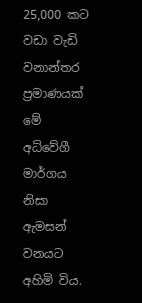25,000 කට වඩා වැඩි වනාන්තර ප්‍රමාණයක් මේ අධිවේගී මාර්ගය නිසා ඇමසන් වනයට අහිමි විය.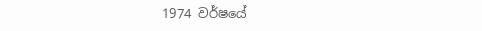1974 වර්ෂයේ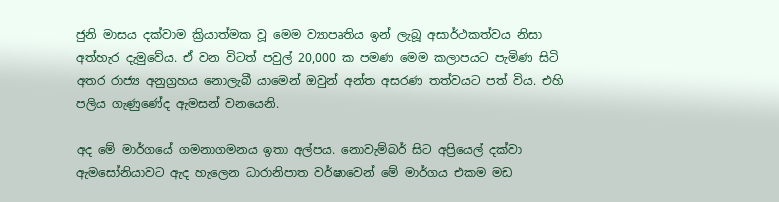ජුනි මාසය දක්වාම ක්‍රියාත්මක වූ මෙම ව්‍යාපෘතිය ඉන් ලැබූ අසාර්ථකත්වය නිසා අත්හැර දැමුවේය. ඒ වන විටත් පවුල් 20,000 ක පමණ මෙම කලාපයට පැමිණ සිටි අතර රාජ්‍ය අනුග්‍රහය නොලැබී යාමෙන් ඔවුන් අන්ත අසරණ තත්වයට පත් විය. එහි පලිය ගැණුණේද ඇමසන් වනයෙනි.

අද මේ මාර්ගයේ ගමනාගමනය ඉතා අල්පය. නොවැම්බර් සිට අප්‍රියෙල් දක්වා ඇමසෝනියාවට ඇද හැලෙන ධාරානිපාත වර්ෂාවෙන් මේ මාර්ගය එකම මඩ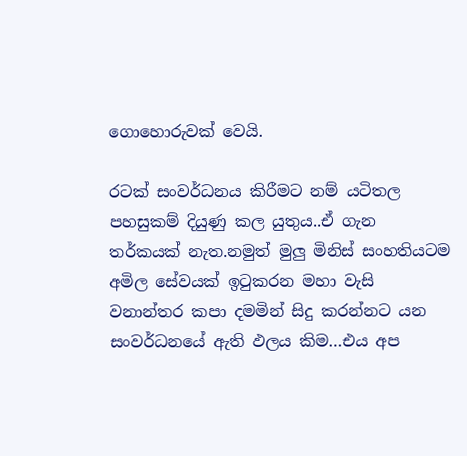ගොහොරුවක් වෙයි.

රටක් සංවර්ධනය කිරීමට නම් යටිතල පහසුකම් දියුණු කල යුතුය..ඒ ගැන තර්කයක් නැත.නමුත් මුලු මිනිස් සංහතියටම අමිල සේවයක් ඉටුකරන මහා වැසි වනාන්තර කපා දමමින් සිදු කරන්නට යන සංවර්ධනයේ ඇති ඵලය කිම…එය අප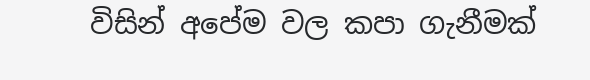විසින් අපේම වල කපා ගැනීමක්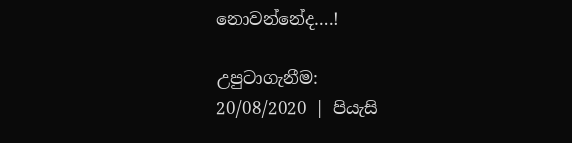නොවන්නේද….!

උපුටාගැනීම:
20/08/2020 | පියැසි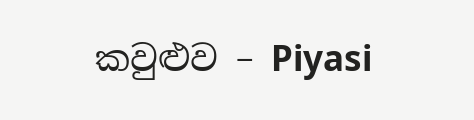කවුළුව – Piyasi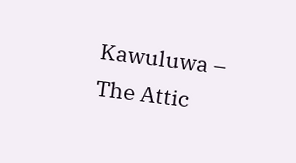Kawuluwa – The Attic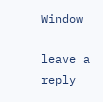Window

leave a reply